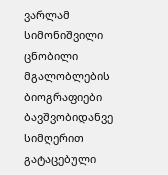ვარლამ სიმონიშვილი
ცნობილი მგალობლების ბიოგრაფიები
ბავშვობიდანვე სიმღერით გატაცებული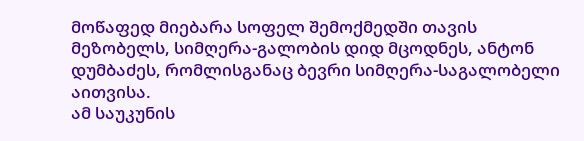მოწაფედ მიებარა სოფელ შემოქმედში თავის მეზობელს, სიმღერა-გალობის დიდ მცოდნეს, ანტონ დუმბაძეს, რომლისგანაც ბევრი სიმღერა-საგალობელი აითვისა.
ამ საუკუნის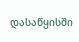დასაწყისში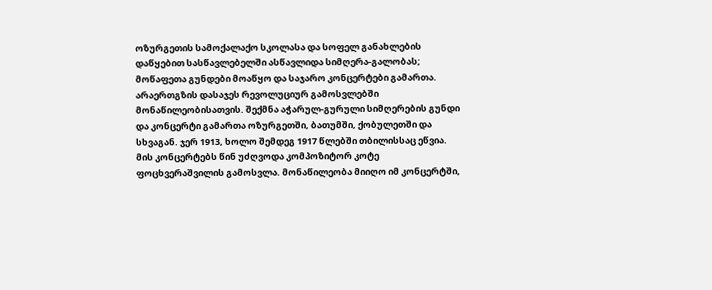ოზურგეთის სამოქალაქო სკოლასა და სოფელ განახლების დაწყებით სასწავლებელში ასწავლიდა სიმღერა-გალობას; მოწაფეთა გუნდები მოაწყო და საჯარო კონცერტები გამართა.
არაერთგზის დასაჯეს რევოლუციურ გამოსვლებში მონაწილეობისათვის. შექმნა აჭარულ-გურული სიმღერების გუნდი და კონცერტი გამართა ოზურგეთში, ბათუმში, ქობულეთში და სხვაგან. ჯერ 1913, ხოლო შემდეგ 1917 წლებში თბილისსაც ეწვია. მის კონცერტებს წინ უძღვოდა კომპოზიტორ კოტე ფოცხვერაშვილის გამოსვლა. მონაწილეობა მიიღო იმ კონცერტში,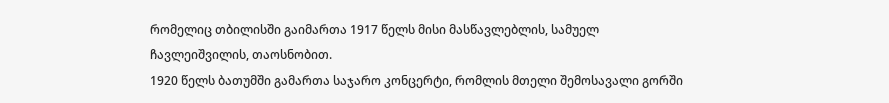რომელიც თბილისში გაიმართა 1917 წელს მისი მასწავლებლის, სამუელ ჩავლეიშვილის, თაოსნობით.
1920 წელს ბათუმში გამართა საჯარო კონცერტი, რომლის მთელი შემოსავალი გორში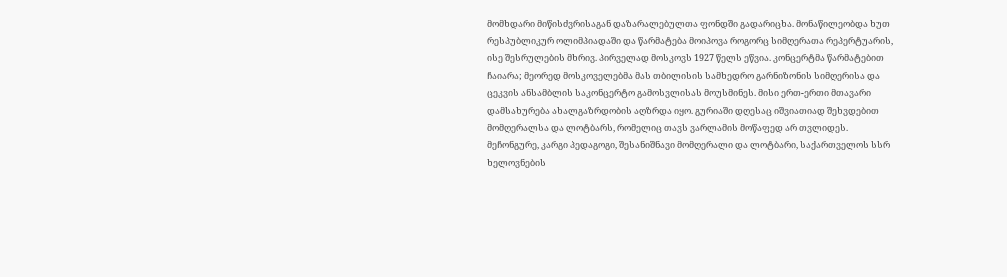მომხდარი მიწისძვრისაგან დაზარალებულთა ფონდში გადარიცხა. მონაწილეობდა ხუთ რესპუბლიკურ ოლიმპიადაში და წარმატება მოიპოვა როგორც სიმღერათა რეპერტუარის, ისე შესრულების მხრივ. პირველად მოსკოვს 1927 წელს ეწვია. კონცერტმა წარმატებით ჩაიარა; მეორედ მოსკოველებმა მას თბილისის სამხედრო გარნიზონის სიმღერისა და ცეკვის ანსამბლის საკონცერტო გამოსვლისას მოუსმინეს. მისი ერთ-ერთი მთავარი დამსახურება ახალგაზრდობის აღზრდა იყო. გურიაში დღესაც იშვიათიად შეხვდებით მომღერალსა და ლოტბარს, რომელიც თავს ვარლამის მოწაფედ არ თვლიდეს.
მეჩონგურე, კარგი პედაგოგი, შესანიშნავი მომღერალი და ლოტბარი, საქართველოს სსრ ხელოვნების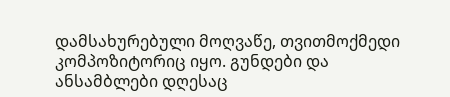დამსახურებული მოღვაწე, თვითმოქმედი კომპოზიტორიც იყო. გუნდები და ანსამბლები დღესაც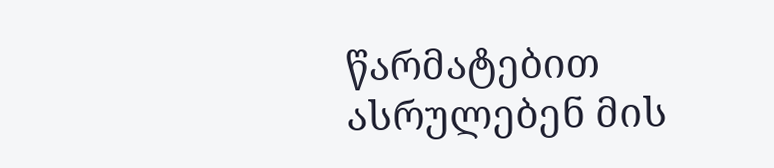წარმატებით ასრულებენ მის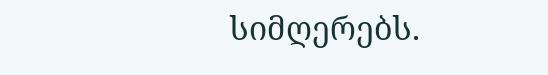სიმღერებს.